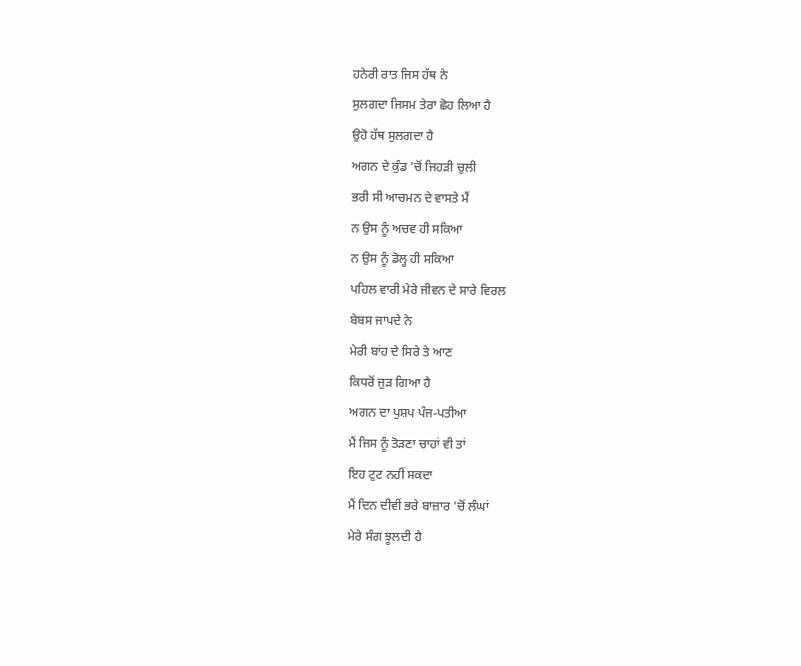ਹਨੇਰੀ ਰਾਤ ਜਿਸ ਹੱਥ ਨੇ
ਸੁਲਗਦਾ ਜਿਸਮ ਤੇਰਾ ਛੋਹ ਲਿਆ ਹੈ
ਉਹੋ ਹੱਥ ਸੁਲਗਦਾ ਹੈ
ਅਗਨ ਦੇ ਕੁੰਡ 'ਚੋਂ ਜਿਹੜੀ ਚੁਲੀ
ਭਰੀ ਸੀ ਆਚਮਨ ਦੇ ਵਾਸਤੇ ਮੈਂ
ਨ ਉਸ ਨੂੰ ਅਚਵ ਹੀ ਸਕਿਆ
ਨ ਉਸ ਨੂੰ ਡੋਲ੍ਹ ਹੀ ਸਕਿਆ
ਪਹਿਲ ਵਾਰੀ ਮੇਰੇ ਜੀਵਨ ਦੇ ਸਾਰੇ ਵਿਰਲ
ਬੇਬਸ ਜਾਪਦੇ ਨੇ
ਮੇਰੀ ਬਾਂਹ ਦੇ ਸਿਰੇ ਤੇ ਆਣ
ਕਿਧਰੋਂ ਜੁੜ ਗਿਆ ਹੈ
ਅਗਨ ਦਾ ਪੁਸ਼ਪ ਪੰਜ-ਪਤੀਆ
ਮੈਂ ਜਿਸ ਨੂੰ ਤੋੜਣਾ ਚਾਹਾਂ ਵੀ ਤਾਂ
ਇਹ ਟੁਟ ਨਹੀਂ ਸਕਦਾ
ਮੈਂ ਦਿਨ ਦੀਵੀਂ ਭਰੇ ਬਾਜ਼ਾਰ 'ਚੋਂ ਲੰਘਾਂ
ਮੇਰੇ ਸੰਗ ਝੂਲਦੀ ਹੈ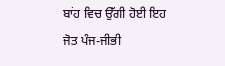ਬਾਂਹ ਵਿਚ ਉੱਗੀ ਹੋਈ ਇਹ ਜੋਤ ਪੰਜ-ਜੀਭੀ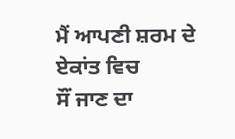ਮੈਂ ਆਪਣੀ ਸ਼ਰਮ ਦੇ ਏਕਾਂਤ ਵਿਚ
ਸੌਂ ਜਾਣ ਦਾ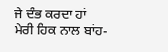ਜੇ ਦੰਭ ਕਰਦਾ ਹਾਂ
ਮੇਰੀ ਹਿਕ ਨਾਲ ਬਾਂਹ-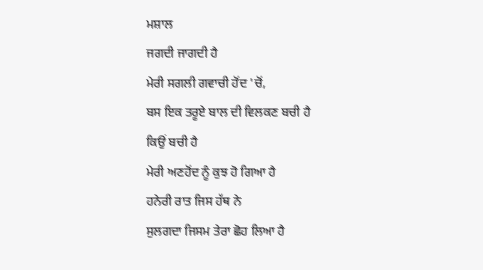ਮਸ਼ਾਲ
ਜਗਦੀ ਜਾਗਦੀ ਹੈ
ਮੇਰੀ ਸਗਲੀ ਗਵਾਚੀ ਹੋਂਦ 'ਚੋਂ,
ਬਸ ਇਕ ਤਰੂਏ ਬਾਲ ਦੀ ਵਿਲਕਣ ਬਚੀ ਹੈ
ਕਿਉਂ ਬਚੀ ਹੈ
ਮੇਰੀ ਅਣਹੋਂਦ ਨੂੰ ਕੁਝ ਹੋ ਗਿਆ ਹੈ
ਹਨੇਰੀ ਰਾਤ ਜਿਸ ਹੱਥ ਨੇ
ਸੁਲਗਦਾ ਜਿਸਮ ਤੇਰਾ ਛੋਹ ਲਿਆ ਹੈ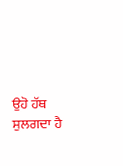ਉਹੋ ਹੱਥ ਸੁਲਗਦਾ ਹੈ